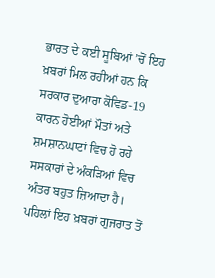ਭਾਰਤ ਦੇ ਕਈ ਸੂਬਿਆਂ ’ਚੋਂ ਇਹ ਖ਼ਬਰਾਂ ਮਿਲ ਰਹੀਆਂ ਹਨ ਕਿ ਸਰਕਾਰ ਦੁਆਰਾ ਕੋਵਿਡ-19 ਕਾਰਨ ਹੋਈਆਂ ਮੌਤਾਂ ਅਤੇ ਸ਼ਮਸ਼ਾਨਘਾਟਾਂ ਵਿਚ ਹੋ ਰਹੇ ਸਸਕਾਰਾਂ ਦੇ ਅੰਕੜਿਆਂ ਵਿਚ ਅੰਤਰ ਬਹੁਤ ਜ਼ਿਆਦਾ ਹੈ। ਪਹਿਲਾਂ ਇਹ ਖ਼ਬਰਾਂ ਗੁਜਰਾਤ ਤੋਂ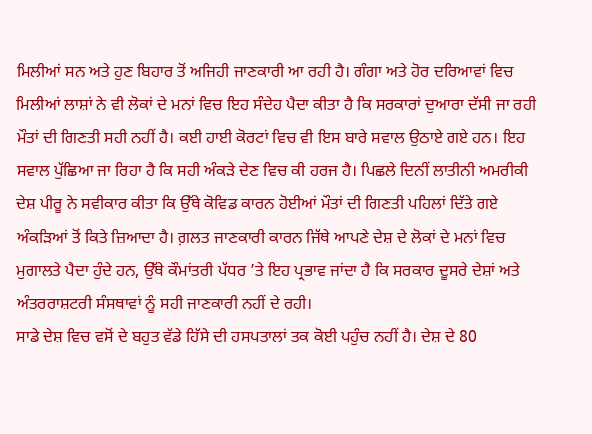ਮਿਲੀਆਂ ਸਨ ਅਤੇ ਹੁਣ ਬਿਹਾਰ ਤੋਂ ਅਜਿਹੀ ਜਾਣਕਾਰੀ ਆ ਰਹੀ ਹੈ। ਗੰਗਾ ਅਤੇ ਹੋਰ ਦਰਿਆਵਾਂ ਵਿਚ ਮਿਲੀਆਂ ਲਾਸ਼ਾਂ ਨੇ ਵੀ ਲੋਕਾਂ ਦੇ ਮਨਾਂ ਵਿਚ ਇਹ ਸੰਦੇਹ ਪੈਦਾ ਕੀਤਾ ਹੈ ਕਿ ਸਰਕਾਰਾਂ ਦੁਆਰਾ ਦੱਸੀ ਜਾ ਰਹੀ ਮੌਤਾਂ ਦੀ ਗਿਣਤੀ ਸਹੀ ਨਹੀਂ ਹੈ। ਕਈ ਹਾਈ ਕੋਰਟਾਂ ਵਿਚ ਵੀ ਇਸ ਬਾਰੇ ਸਵਾਲ ਉਠਾਏ ਗਏ ਹਨ। ਇਹ ਸਵਾਲ ਪੁੱਛਿਆ ਜਾ ਰਿਹਾ ਹੈ ਕਿ ਸਹੀ ਅੰਕੜੇ ਦੇਣ ਵਿਚ ਕੀ ਹਰਜ ਹੈ। ਪਿਛਲੇ ਦਿਨੀਂ ਲਾਤੀਨੀ ਅਮਰੀਕੀ ਦੇਸ਼ ਪੀਰੂ ਨੇ ਸਵੀਕਾਰ ਕੀਤਾ ਕਿ ਉੱਥੇ ਕੋਵਿਡ ਕਾਰਨ ਹੋਈਆਂ ਮੌਤਾਂ ਦੀ ਗਿਣਤੀ ਪਹਿਲਾਂ ਦਿੱਤੇ ਗਏ ਅੰਕੜਿਆਂ ਤੋਂ ਕਿਤੇ ਜ਼ਿਆਦਾ ਹੈ। ਗ਼ਲਤ ਜਾਣਕਾਰੀ ਕਾਰਨ ਜਿੱਥੇ ਆਪਣੇ ਦੇਸ਼ ਦੇ ਲੋਕਾਂ ਦੇ ਮਨਾਂ ਵਿਚ ਮੁਗਾਲਤੇ ਪੈਦਾ ਹੁੰਦੇ ਹਨ, ਉੱਥੇ ਕੌਮਾਂਤਰੀ ਪੱਧਰ ’ਤੇ ਇਹ ਪ੍ਰਭਾਵ ਜਾਂਦਾ ਹੈ ਕਿ ਸਰਕਾਰ ਦੂਸਰੇ ਦੇਸ਼ਾਂ ਅਤੇ ਅੰਤਰਰਾਸ਼ਟਰੀ ਸੰਸਥਾਵਾਂ ਨੂੰ ਸਹੀ ਜਾਣਕਾਰੀ ਨਹੀਂ ਦੇ ਰਹੀ।
ਸਾਡੇ ਦੇਸ਼ ਵਿਚ ਵਸੋਂ ਦੇ ਬਹੁਤ ਵੱਡੇ ਹਿੱਸੇ ਦੀ ਹਸਪਤਾਲਾਂ ਤਕ ਕੋਈ ਪਹੁੰਚ ਨਹੀਂ ਹੈ। ਦੇਸ਼ ਦੇ 80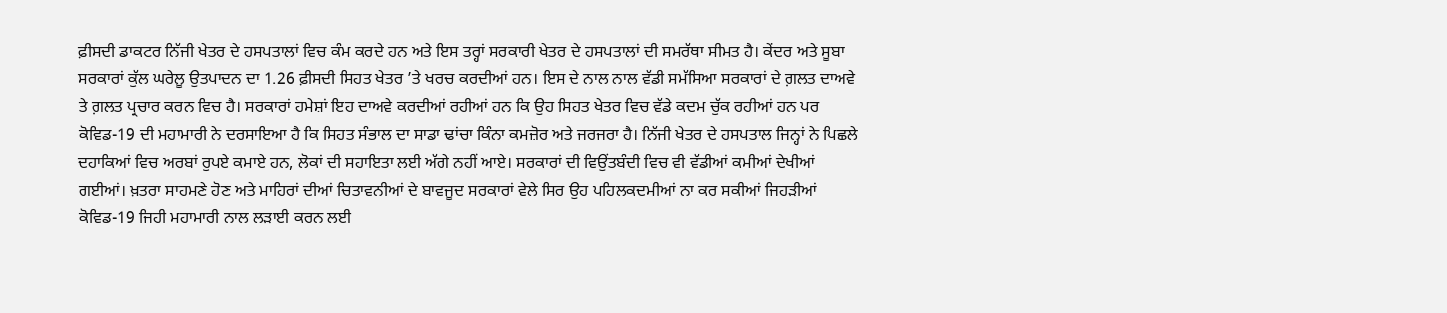ਫ਼ੀਸਦੀ ਡਾਕਟਰ ਨਿੱਜੀ ਖੇਤਰ ਦੇ ਹਸਪਤਾਲਾਂ ਵਿਚ ਕੰਮ ਕਰਦੇ ਹਨ ਅਤੇ ਇਸ ਤਰ੍ਹਾਂ ਸਰਕਾਰੀ ਖੇਤਰ ਦੇ ਹਸਪਤਾਲਾਂ ਦੀ ਸਮਰੱਥਾ ਸੀਮਤ ਹੈ। ਕੇਂਦਰ ਅਤੇ ਸੂਬਾ ਸਰਕਾਰਾਂ ਕੁੱਲ ਘਰੇਲੂ ਉਤਪਾਦਨ ਦਾ 1.26 ਫ਼ੀਸਦੀ ਸਿਹਤ ਖੇਤਰ ’ਤੇ ਖਰਚ ਕਰਦੀਆਂ ਹਨ। ਇਸ ਦੇ ਨਾਲ ਨਾਲ ਵੱਡੀ ਸਮੱਸਿਆ ਸਰਕਾਰਾਂ ਦੇ ਗ਼ਲਤ ਦਾਅਵੇ ਤੇ ਗ਼ਲਤ ਪ੍ਰਚਾਰ ਕਰਨ ਵਿਚ ਹੈ। ਸਰਕਾਰਾਂ ਹਮੇਸ਼ਾਂ ਇਹ ਦਾਅਵੇ ਕਰਦੀਆਂ ਰਹੀਆਂ ਹਨ ਕਿ ਉਹ ਸਿਹਤ ਖੇਤਰ ਵਿਚ ਵੱਡੇ ਕਦਮ ਚੁੱਕ ਰਹੀਆਂ ਹਨ ਪਰ ਕੋਵਿਡ-19 ਦੀ ਮਹਾਮਾਰੀ ਨੇ ਦਰਸਾਇਆ ਹੈ ਕਿ ਸਿਹਤ ਸੰਭਾਲ ਦਾ ਸਾਡਾ ਢਾਂਚਾ ਕਿੰਨਾ ਕਮਜ਼ੋਰ ਅਤੇ ਜਰਜਰਾ ਹੈ। ਨਿੱਜੀ ਖੇਤਰ ਦੇ ਹਸਪਤਾਲ ਜਿਨ੍ਹਾਂ ਨੇ ਪਿਛਲੇ ਦਹਾਕਿਆਂ ਵਿਚ ਅਰਬਾਂ ਰੁਪਏ ਕਮਾਏ ਹਨ, ਲੋਕਾਂ ਦੀ ਸਹਾਇਤਾ ਲਈ ਅੱਗੇ ਨਹੀਂ ਆਏ। ਸਰਕਾਰਾਂ ਦੀ ਵਿਉਂਤਬੰਦੀ ਵਿਚ ਵੀ ਵੱਡੀਆਂ ਕਮੀਆਂ ਦੇਖੀਆਂ ਗਈਆਂ। ਖ਼ਤਰਾ ਸਾਹਮਣੇ ਹੋਣ ਅਤੇ ਮਾਹਿਰਾਂ ਦੀਆਂ ਚਿਤਾਵਨੀਆਂ ਦੇ ਬਾਵਜੂਦ ਸਰਕਾਰਾਂ ਵੇਲੇ ਸਿਰ ਉਹ ਪਹਿਲਕਦਮੀਆਂ ਨਾ ਕਰ ਸਕੀਆਂ ਜਿਹੜੀਆਂ ਕੋਵਿਡ-19 ਜਿਹੀ ਮਹਾਮਾਰੀ ਨਾਲ ਲੜਾਈ ਕਰਨ ਲਈ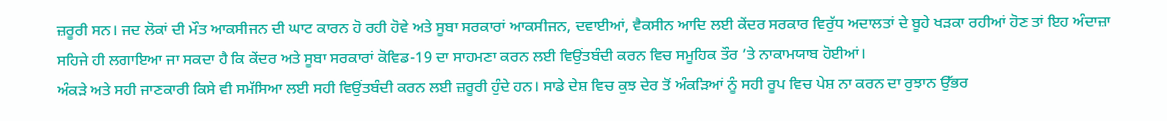ਜ਼ਰੂਰੀ ਸਨ। ਜਦ ਲੋਕਾਂ ਦੀ ਮੌਤ ਆਕਸੀਜਨ ਦੀ ਘਾਟ ਕਾਰਨ ਹੋ ਰਹੀ ਹੋਵੇ ਅਤੇ ਸੂਬਾ ਸਰਕਾਰਾਂ ਆਕਸੀਜਨ, ਦਵਾਈਆਂ, ਵੈਕਸੀਨ ਆਦਿ ਲਈ ਕੇਂਦਰ ਸਰਕਾਰ ਵਿਰੁੱਧ ਅਦਾਲਤਾਂ ਦੇ ਬੂਹੇ ਖੜਕਾ ਰਹੀਆਂ ਹੋਣ ਤਾਂ ਇਹ ਅੰਦਾਜ਼ਾ ਸਹਿਜੇ ਹੀ ਲਗਾਇਆ ਜਾ ਸਕਦਾ ਹੈ ਕਿ ਕੇਂਦਰ ਅਤੇ ਸੂਬਾ ਸਰਕਾਰਾਂ ਕੋਵਿਡ-19 ਦਾ ਸਾਹਮਣਾ ਕਰਨ ਲਈ ਵਿਉਂਤਬੰਦੀ ਕਰਨ ਵਿਚ ਸਮੂਹਿਕ ਤੌਰ ’ਤੇ ਨਾਕਾਮਯਾਬ ਹੋਈਆਂ।
ਅੰਕੜੇ ਅਤੇ ਸਹੀ ਜਾਣਕਾਰੀ ਕਿਸੇ ਵੀ ਸਮੱਸਿਆ ਲਈ ਸਹੀ ਵਿਉਂਤਬੰਦੀ ਕਰਨ ਲਈ ਜ਼ਰੂਰੀ ਹੁੰਦੇ ਹਨ। ਸਾਡੇ ਦੇਸ਼ ਵਿਚ ਕੁਝ ਦੇਰ ਤੋਂ ਅੰਕੜਿਆਂ ਨੂੰ ਸਹੀ ਰੂਪ ਵਿਚ ਪੇਸ਼ ਨਾ ਕਰਨ ਦਾ ਰੁਝਾਨ ਉੱਭਰ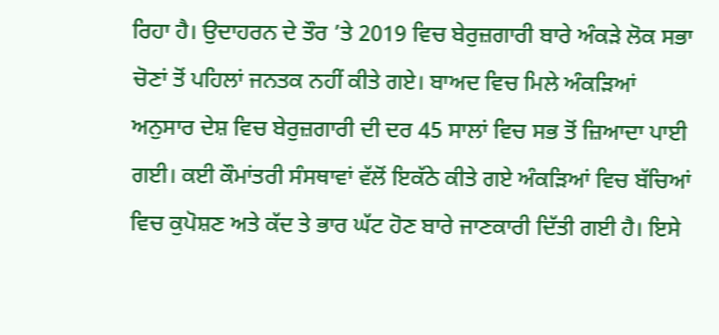ਰਿਹਾ ਹੈ। ਉਦਾਹਰਨ ਦੇ ਤੌਰ ’ਤੇ 2019 ਵਿਚ ਬੇਰੁਜ਼ਗਾਰੀ ਬਾਰੇ ਅੰਕੜੇ ਲੋਕ ਸਭਾ ਚੋਣਾਂ ਤੋਂ ਪਹਿਲਾਂ ਜਨਤਕ ਨਹੀਂ ਕੀਤੇ ਗਏ। ਬਾਅਦ ਵਿਚ ਮਿਲੇ ਅੰਕੜਿਆਂ ਅਨੁਸਾਰ ਦੇਸ਼ ਵਿਚ ਬੇਰੁਜ਼ਗਾਰੀ ਦੀ ਦਰ 45 ਸਾਲਾਂ ਵਿਚ ਸਭ ਤੋਂ ਜ਼ਿਆਦਾ ਪਾਈ ਗਈ। ਕਈ ਕੌਮਾਂਤਰੀ ਸੰਸਥਾਵਾਂ ਵੱਲੋਂ ਇਕੱਠੇ ਕੀਤੇ ਗਏ ਅੰਕੜਿਆਂ ਵਿਚ ਬੱਚਿਆਂ ਵਿਚ ਕੁਪੋਸ਼ਣ ਅਤੇ ਕੱਦ ਤੇ ਭਾਰ ਘੱਟ ਹੋਣ ਬਾਰੇ ਜਾਣਕਾਰੀ ਦਿੱਤੀ ਗਈ ਹੈ। ਇਸੇ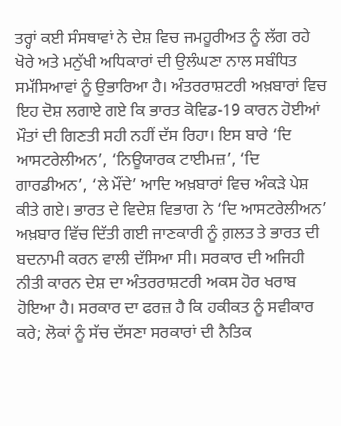ਤਰ੍ਹਾਂ ਕਈ ਸੰਸਥਾਵਾਂ ਨੇ ਦੇਸ਼ ਵਿਚ ਜਮਹੂਰੀਅਤ ਨੂੰ ਲੱਗ ਰਹੇ ਖੋਰੇ ਅਤੇ ਮਨੁੱਖੀ ਅਧਿਕਾਰਾਂ ਦੀ ਉਲੰਘਣਾ ਨਾਲ ਸਬੰਧਿਤ ਸਮੱਸਿਆਵਾਂ ਨੂੰ ਉਭਾਰਿਆ ਹੈ। ਅੰਤਰਰਾਸ਼ਟਰੀ ਅਖ਼ਬਾਰਾਂ ਵਿਚ ਇਹ ਦੋਸ਼ ਲਗਾਏ ਗਏ ਕਿ ਭਾਰਤ ਕੋਵਿਡ-19 ਕਾਰਨ ਹੋਈਆਂ ਮੌਤਾਂ ਦੀ ਗਿਣਤੀ ਸਹੀ ਨਹੀਂ ਦੱਸ ਰਿਹਾ। ਇਸ ਬਾਰੇ ‘ਦਿ ਆਸਟਰੇਲੀਅਨ’, ‘ਨਿਊਯਾਰਕ ਟਾਈਮਜ਼’, ‘ਦਿ ਗਾਰਡੀਅਨ’, ‘ਲੇ ਮੌਂਦੇ’ ਆਦਿ ਅਖ਼ਬਾਰਾਂ ਵਿਚ ਅੰਕੜੇ ਪੇਸ਼ ਕੀਤੇ ਗਏ। ਭਾਰਤ ਦੇ ਵਿਦੇਸ਼ ਵਿਭਾਗ ਨੇ ‘ਦਿ ਆਸਟਰੇਲੀਅਨ’ ਅਖ਼ਬਾਰ ਵਿੱਚ ਦਿੱਤੀ ਗਈ ਜਾਣਕਾਰੀ ਨੂੰ ਗ਼ਲਤ ਤੇ ਭਾਰਤ ਦੀ ਬਦਨਾਮੀ ਕਰਨ ਵਾਲੀ ਦੱਸਿਆ ਸੀ। ਸਰਕਾਰ ਦੀ ਅਜਿਹੀ ਨੀਤੀ ਕਾਰਨ ਦੇਸ਼ ਦਾ ਅੰਤਰਰਾਸ਼ਟਰੀ ਅਕਸ ਹੋਰ ਖਰਾਬ ਹੋਇਆ ਹੈ। ਸਰਕਾਰ ਦਾ ਫਰਜ਼ ਹੈ ਕਿ ਹਕੀਕਤ ਨੂੰ ਸਵੀਕਾਰ ਕਰੇ; ਲੋਕਾਂ ਨੂੰ ਸੱਚ ਦੱਸਣਾ ਸਰਕਾਰਾਂ ਦੀ ਨੈਤਿਕ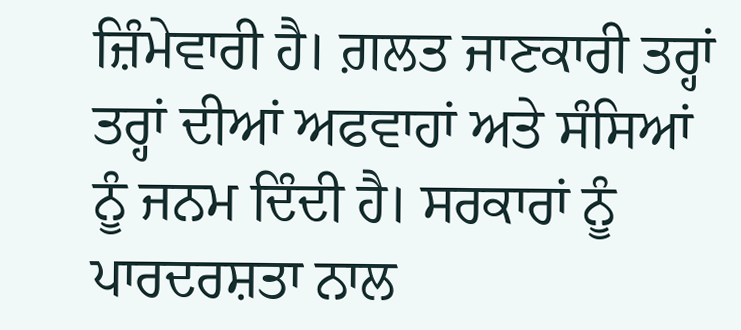ਜ਼ਿੰਮੇਵਾਰੀ ਹੈ। ਗ਼ਲਤ ਜਾਣਕਾਰੀ ਤਰ੍ਹਾਂ ਤਰ੍ਹਾਂ ਦੀਆਂ ਅਫਵਾਹਾਂ ਅਤੇ ਸੰਸਿਆਂ ਨੂੰ ਜਨਮ ਦਿੰਦੀ ਹੈ। ਸਰਕਾਰਾਂ ਨੂੰ ਪਾਰਦਰਸ਼ਤਾ ਨਾਲ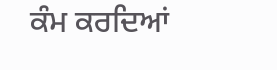ਕੰਮ ਕਰਦਿਆਂ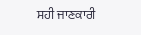ਸਹੀ ਜਾਣਕਾਰੀ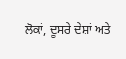ਲੋਕਾਂ, ਦੂਸਰੇ ਦੇਸ਼ਾਂ ਅਤੇ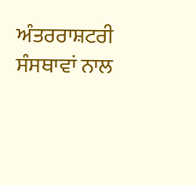ਅੰਤਰਰਾਸ਼ਟਰੀ ਸੰਸਥਾਵਾਂ ਨਾਲ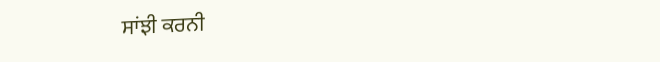ਸਾਂਝੀ ਕਰਨੀ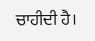ਚਾਹੀਦੀ ਹੈ।